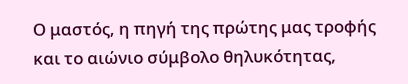Ο μαστός, η πηγή της πρώτης μας τροφής και το αιώνιο σύμβολο θηλυκότητας,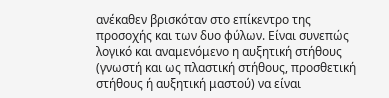ανέκαθεν βρισκόταν στο επίκεντρο της προσοχής και των δυο φύλων. Είναι συνεπώς λογικό και αναμενόμενο η αυξητική στήθους (γνωστή και ως πλαστική στήθους, προσθετική στήθους ή αυξητική μαστού) να είναι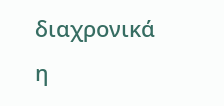διαχρονικά η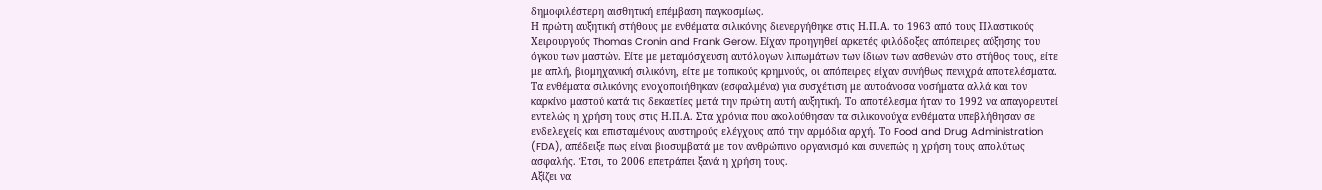δημοφιλέστερη αισθητική επέμβαση παγκοσμίως.
Η πρώτη αυξητική στήθους με ενθέματα σιλικόνης διενεργήθηκε στις Η.Π.Α. το 1963 από τους Πλαστικούς Χειρουργούς Thomas Cronin and Frank Gerow. Είχαν προηγηθεί αρκετές φιλόδοξες απόπειρες αύξησης του όγκου των μαστών. Είτε με μεταμόσχευση αυτόλογων λιπωμάτων των ίδιων των ασθενών στο στήθος τους, είτε με απλή, βιομηχανική σιλικόνη, είτε με τοπικούς κρημνούς, οι απόπειρες είχαν συνήθως πενιχρά αποτελέσματα.
Τα ενθέματα σιλικόνης ενοχοποιήθηκαν (εσφαλμένα) για συσχέτιση με αυτοάνοσα νοσήματα αλλά και τον καρκίνο μαστού κατά τις δεκαετίες μετά την πρώτη αυτή αυξητική. Το αποτέλεσμα ήταν το 1992 να απαγορευτεί εντελώς η χρήση τους στις Η.Π.Α. Στα χρόνια που ακολούθησαν τα σιλικονούχα ενθέματα υπεβλήθησαν σε ενδελεχείς και επισταμένους αυστηρούς ελέγχους από την αρμόδια αρχή. Το Food and Drug Administration (FDA), απέδειξε πως είναι βιοσυμβατά με τον ανθρώπινο οργανισμό και συνεπώς η χρήση τους απολύτως ασφαλής. Έτσι, το 2006 επετράπει ξανά η χρήση τους.
Αξίζει να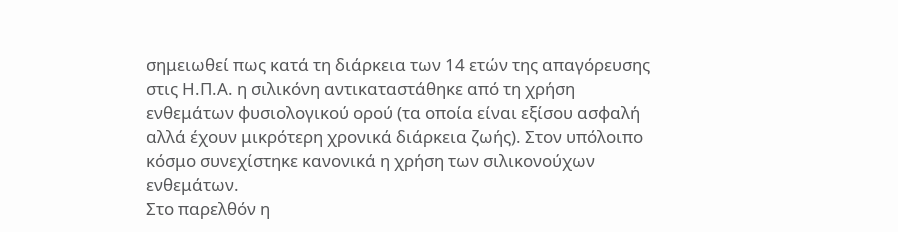σημειωθεί πως κατά τη διάρκεια των 14 ετών της απαγόρευσης στις Η.Π.Α. η σιλικόνη αντικαταστάθηκε από τη χρήση ενθεμάτων φυσιολογικού ορού (τα οποία είναι εξίσου ασφαλή αλλά έχουν μικρότερη χρονικά διάρκεια ζωής). Στον υπόλοιπο κόσμο συνεχίστηκε κανονικά η χρήση των σιλικονούχων ενθεμάτων.
Στο παρελθόν η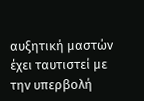αυξητική μαστών έχει ταυτιστεί με την υπερβολή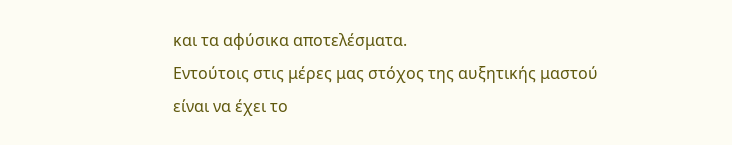και τα αφύσικα αποτελέσματα.
Εντούτοις στις μέρες μας στόχος της αυξητικής μαστού είναι να έχει το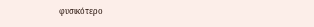φυσικότερο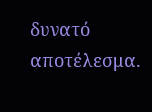δυνατό αποτέλεσμα.